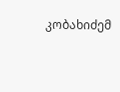კობახიძემ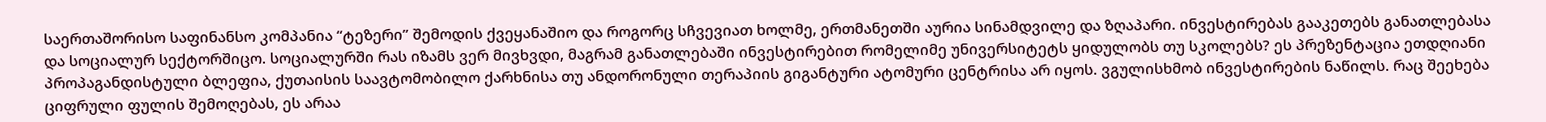საერთაშორისო საფინანსო კომპანია “ტეზერი” შემოდის ქვეყანაშიო და როგორც სჩვევიათ ხოლმე, ერთმანეთში აურია სინამდვილე და ზღაპარი. ინვესტირებას გააკეთებს განათლებასა და სოციალურ სექტორშიცო. სოციალურში რას იზამს ვერ მივხვდი, მაგრამ განათლებაში ინვესტირებით რომელიმე უნივერსიტეტს ყიდულობს თუ სკოლებს? ეს პრეზენტაცია ეთდღიანი პროპაგანდისტული ბლეფია, ქუთაისის საავტომობილო ქარხნისა თუ ანდორონული თერაპიის გიგანტური ატომური ცენტრისა არ იყოს. ვგულისხმობ ინვესტირების ნაწილს. რაც შეეხება ციფრული ფულის შემოღებას, ეს არაა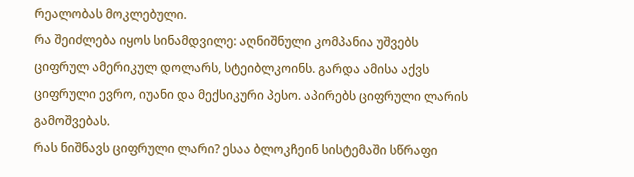რეალობას მოკლებული.
რა შეიძლება იყოს სინამდვილე: აღნიშნული კომპანია უშვებს ციფრულ ამერიკულ დოლარს, სტეიბლკოინს. გარდა ამისა აქვს ციფრული ევრო, იუანი და მექსიკური პესო. აპირებს ციფრული ლარის გამოშვებას.
რას ნიშნავს ციფრული ლარი? ესაა ბლოკჩეინ სისტემაში სწრაფი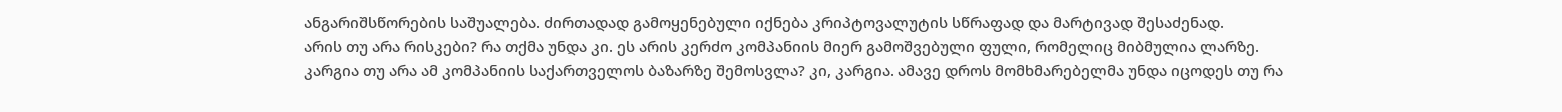ანგარიშსწორების საშუალება. ძირთადად გამოყენებული იქნება კრიპტოვალუტის სწრაფად და მარტივად შესაძენად.
არის თუ არა რისკები? რა თქმა უნდა კი. ეს არის კერძო კომპანიის მიერ გამოშვებული ფული, რომელიც მიბმულია ლარზე.
კარგია თუ არა ამ კომპანიის საქართველოს ბაზარზე შემოსვლა? კი, კარგია. ამავე დროს მომხმარებელმა უნდა იცოდეს თუ რა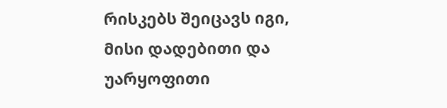რისკებს შეიცავს იგი, მისი დადებითი და უარყოფითი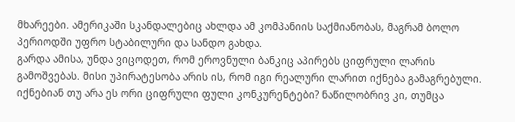მხარეები. ამერიკაში სკანდალებიც ახლდა ამ კომპანიის საქმიანობას, მაგრამ ბოლო პერიოდში უფრო სტაბილური და სანდო გახდა.
გარდა ამისა, უნდა ვიცოდეთ, რომ ეროვნული ბანკიც აპირებს ციფრული ლარის გამოშვებას. მისი უპირატესობა არის ის, რომ იგი რეალური ლარით იქნება გამაგრებული.
იქნებიან თუ არა ეს ორი ციფრული ფული კონკურენტები? ნაწილობრივ კი, თუმცა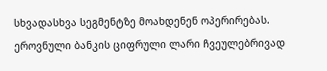სხვადასხვა სეგმენტზე მოახდენენ ოპერირებას. ეროვნული ბანკის ციფრული ლარი ჩვეულებრივად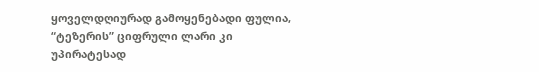ყოველდღიურად გამოყენებადი ფულია, “ტეზერის” ციფრული ლარი კი უპირატესად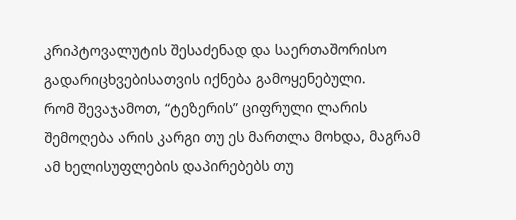კრიპტოვალუტის შესაძენად და საერთაშორისო გადარიცხვებისათვის იქნება გამოყენებული.
რომ შევაჯამოთ, “ტეზერის” ციფრული ლარის შემოღება არის კარგი თუ ეს მართლა მოხდა, მაგრამ ამ ხელისუფლების დაპირებებს თუ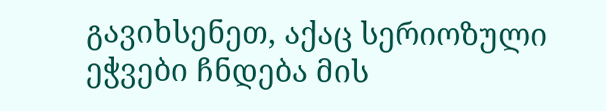გავიხსენეთ, აქაც სერიოზული ეჭვები ჩნდება მის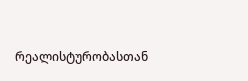რეალისტურობასთან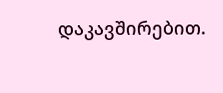დაკავშირებით.